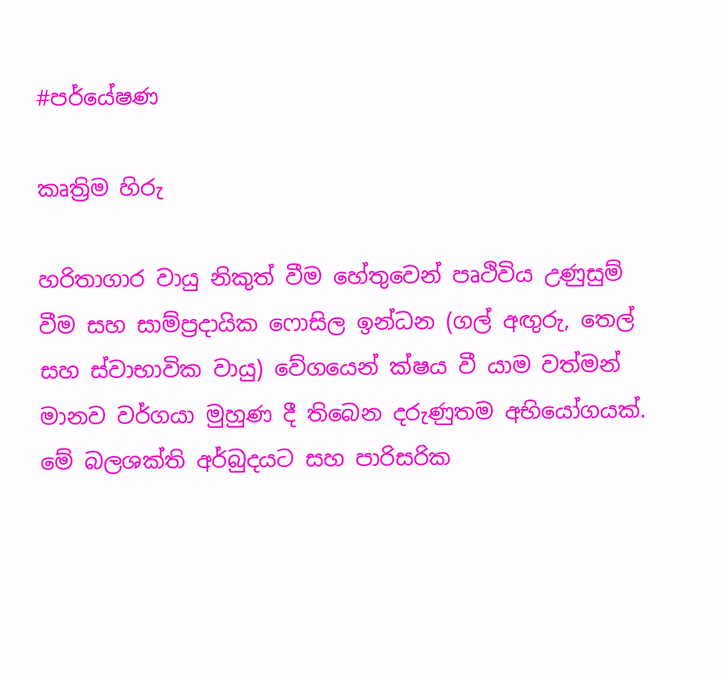#පර්යේෂණ

කෘත්‍රිම හිරු

හරිතාගාර වායු නිකුත් වීම හේතුවෙන් පෘථිවිය උණුසුම් වීම සහ සාම්ප්‍රදායික ෆොසිල ඉන්ධන (ගල් අඟුරු, තෙල් සහ ස්වාභාවික වායු) වේගයෙන් ක්ෂය වී යාම වත්මන් මානව වර්ගයා මුහුණ දී තිබෙන දරුණුතම අභියෝගයක්. මේ බලශක්ති අර්බුදයට සහ පාරිසරික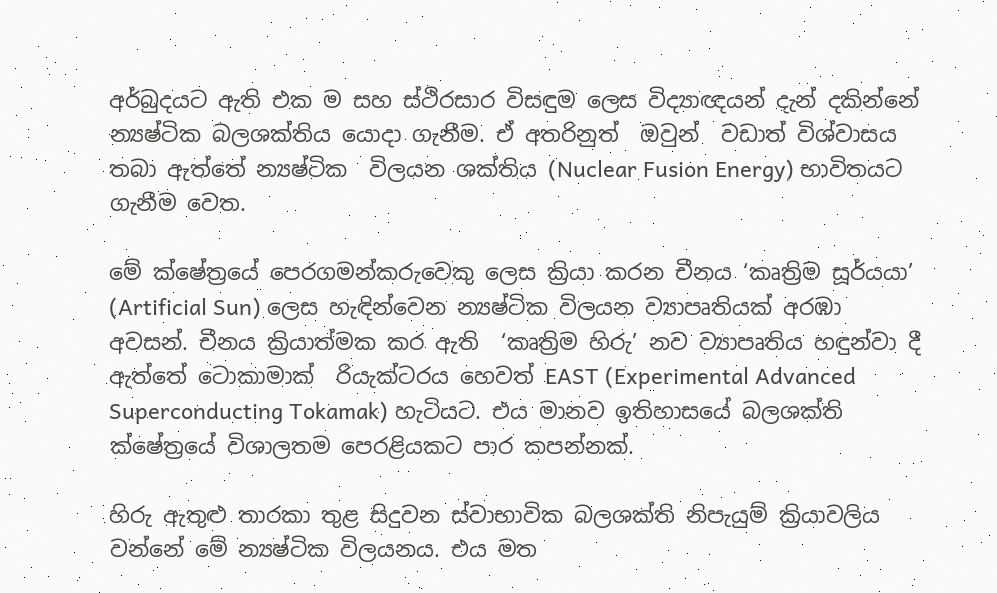අර්බුදයට ඇති එක ම සහ ස්ථිරසාර විසඳුම ලෙස විද්‍යාඥයන් දැන් දකින්නේ න්‍යෂ්ටික බලශක්තිය යොදා ගැනීම. ඒ අතරිනුත්  ඔවුන්  වඩාත් විශ්වාසය තබා ඇත්තේ න්‍යෂ්ටික  විලයන ශක්තිය (Nuclear Fusion Energy) භාවිතයට ගැනීම වෙත.

මේ ක්ෂේත්‍රයේ පෙරගමන්කරුවෙකු ලෙස ක්‍රියා කරන චීනය ‘කෘත්‍රිම සූර්යයා’ (Artificial Sun) ලෙස හැඳින්වෙන න්‍යෂ්ටික විලයන ව්‍යාපෘතියක් අරඹා අවසන්. චීනය ක්‍රියාත්මක කර ඇති  ‘කෘත්‍රිම හිරු’ නව ව්‍යාපෘතිය හඳුන්වා දී ඇත්තේ ටොකාමාක්  රියැක්ටරය හෙවත් EAST (Experimental Advanced Superconducting Tokamak) හැටියට. එය මානව ඉතිහාසයේ බලශක්ති ක්ෂේත්‍රයේ විශාලතම පෙරළියකට පාර කපන්නක්.

හිරු ඇතුළු තාරකා තුළ සිදුවන ස්වාභාවික බලශක්ති නිපැයුම් ක්‍රියාවලිය වන්නේ මේ න්‍යෂ්ටික විලයනය. එය මත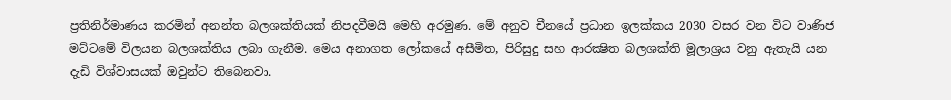ප්‍රතිනිර්මාණය කරමින් අනන්ත බලශක්තියක් නිපදවීමයි මෙහි අරමුණ. මේ අනුව චීනයේ ප්‍රධාන ඉලක්කය 2030 වසර වන විට වාණිජ මට්ටමේ විලයන බලශක්තිය ලබා ගැනීම. මෙය අනාගත ලෝකයේ අසීමිත, පිරිසුදු සහ ආරක්‍ෂිත බලශක්ති මූලාශ්‍රය වනු ඇතැයි යන දැඩි විශ්වාසයක් ඔවුන්ට තිබෙනවා.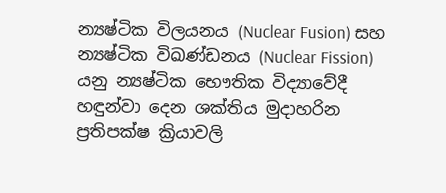න්‍යෂ්ටික විලයනය (Nuclear Fusion) සහ න්‍යෂ්ටික විඛණ්ඩනය (Nuclear Fission) යනු න්‍යෂ්ටික භෞතික විද්‍යාවේදී හඳුන්වා දෙන ශක්තිය මුදාහරින ප්‍රතිපක්ෂ ක්‍රියාවලි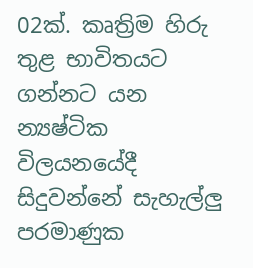02ක්. කෘත්‍රිම හිරු තුළ භාවිතයට ගන්නට යන න්‍යෂ්ටික විලයනයේදී සිදුවන්නේ සැහැල්ලු පරමාණුක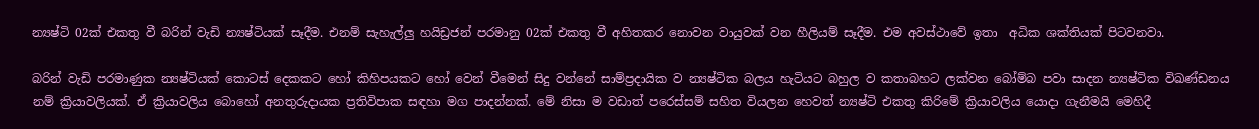න්‍යෂ්ටි 02ක් එකතු වී බරින් වැඩි න්‍යෂ්ටියක් සෑදීම. එනම් සැහැල්ලු හයිඩ්‍රජන් පරමානු 02ක් එකතු වී අහිතකර නොවන වායුවක් වන හීලියම් සෑදීම. එම අවස්ථාවේ ඉතා  අධික ශක්තියක් පිටවනවා.

බරින් වැඩි පරමාණුක න්‍යෂ්ටියක් කොටස් දෙකකට හෝ කිහිපයකට හෝ වෙන් වීමෙන් සිදු වන්නේ සාම්ප්‍රදායික ව න්‍යෂ්ටික බලය හැටියට බහුල ව කතාබහට ලක්වන බෝම්බ පවා සාදන න්‍යෂ්ටික විඛණ්ඩනය නම් ක්‍රියාවලියක්. ඒ ක්‍රියාවලිය බොහෝ අනතුරුදායක ප්‍රතිවිපාක සඳහා මග පාදන්නක්. මේ නිසා ම වඩාත් පරෙස්සම් සහිත වියලන හෙවත් න්‍යෂ්ටි එකතු කිරිමේ ක්‍රියාවලිය යොදා ගැනීමයි මෙහිදී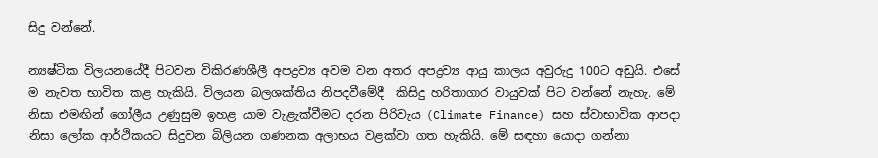සිදු වන්නේ.

න්‍යෂ්ටික විලයනයේදී පිටවන විකිරණශීලී අපද්‍රව්‍ය අවම වන අතර අපද්‍රව්‍ය ආයු කාලය අවුරුදු 100ට අඩුයි. එසේ ම නැවත භාවිත කළ හැකියි. විලයන බලශක්තිය නිපදවීමේදී  කිසිදු හරිතාගාර වායුවක් පිට වන්නේ නැහැ. මේ නිසා එමඟින් ගෝලීය උණුසුම ඉහළ යාම වැළැක්වීමට දරන පිරිවැය (Climate Finance) සහ ස්වාභාවික ආපදා නිසා ලෝක ආර්ථිකයට සිදුවන බිලියන ගණනක අලාභය වළක්වා ගත හැකියි. මේ සඳහා යොදා ගන්නා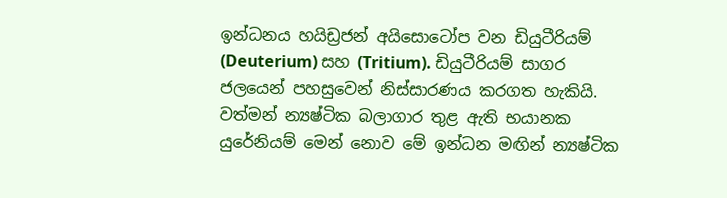ඉන්ධනය හයිඩ්‍රජන් අයිසොටෝප වන ඩියුටීරියම් (Deuterium) සහ (Tritium). ඩියුටීරියම් සාගර ජලයෙන් පහසුවෙන් නිස්සාරණය කරගත හැකියි. වත්මන් න්‍යෂ්ටික බලාගාර තුළ ඇති භයානක යුරේනියම් මෙන් නොව මේ ඉන්ධන මඟින් න්‍යෂ්ටික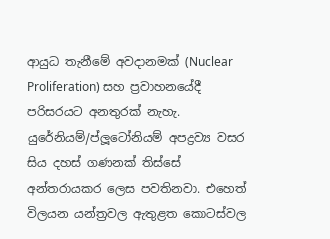ආයුධ තැනීමේ අවදානමක් (Nuclear Proliferation) සහ ප්‍රවාහනයේදී පරිසරයට අනතුරක් නැහැ. යුරේනියම්/ප්ලූටෝනියම් අපද්‍රව්‍ය වසර සිය දහස් ගණනක් තිස්සේ අන්තරායකර ලෙස පවතිනවා. එහෙත් විලයන යන්ත්‍රවල ඇතුළත කොටස්වල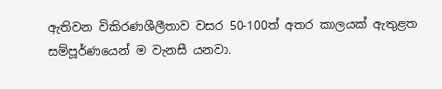ඇතිවන විකිරණශීලීතාව වසර 50-100ත් අතර කාලයක් ඇතුළත සම්පූර්ණයෙන් ම වැනසී යනවා.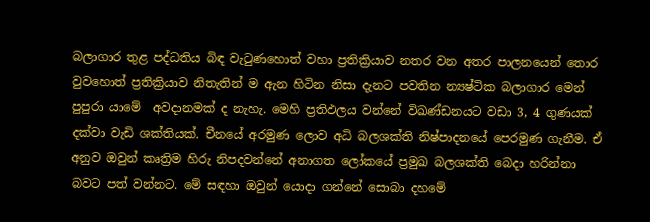බලාගාර තුළ පද්ධතිය බිඳ වැටුණහොත් වහා ප්‍රතික්‍රියාව නතර වන අතර පාලනයෙන් තොර වුවහොත් ප්‍රතික්‍රියාව නිතැතින් ම ඇන හිටින නිසා දැනට පවතින න්‍යෂ්ටික බලාගාර මෙන් පුපුරා යාමේ  අවදානමක් ද නැහැ. මෙහි ප්‍රතිඵලය වන්නේ විඛණ්ඩනයට වඩා 3, 4 ගුණයක් දක්වා වැඩි ශක්තියක්. චීනයේ අරමුණ ලොව අධි බලශක්ති නිෂ්පාදනයේ පෙරමුණ ගැනීම. ඒ අනුව ඔවුන් කෘත්‍රිම හිරු නිපදවන්නේ අනාගත ලෝකයේ ප්‍රමුඛ බලශක්ති බෙදා හරින්නා බවට පත් වන්නට. මේ සඳහා ඔවුන් යොදා ගන්නේ සොබා දහමේ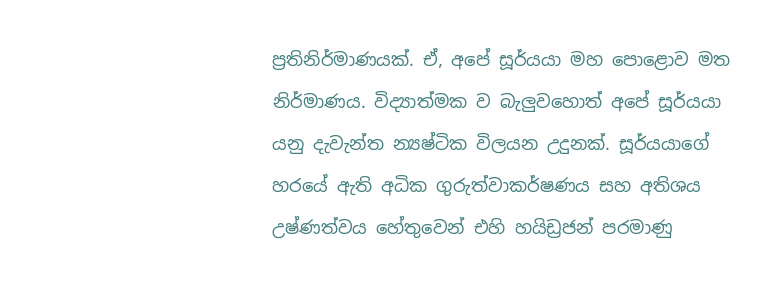ප්‍රතිනිර්මාණයක්. ඒ, අපේ සූර්යයා මහ පොළොව මත නිර්මාණය. විද්‍යාත්මක ව බැලුවහොත් අපේ සූර්යයා යනු දැවැන්ත න්‍යෂ්ටික විලයන උදුනක්. සූර්යයාගේ හරයේ ඇති අධික ගුරුත්වාකර්ෂණය සහ අතිශය උෂ්ණත්වය හේතුවෙන් එහි හයිඩ්‍රජන් පරමාණු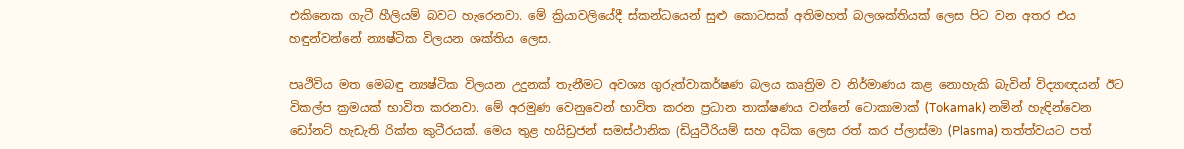එකිනෙක ගැටී හීලියම් බවට හැරෙනවා. මේ ක්‍රියාවලියේදී ස්කන්ධයෙන් සුළු කොටසක් අතිමහත් බලශක්තියක් ලෙස පිට වන අතර එය හඳුන්වන්නේ න්‍යෂ්ටික විලයන ශක්තිය ලෙස.

පෘථිවිය මත මෙබඳු න්‍යෂ්ටික විලයන උදුනක් තැනීමට අවශ්‍ය ගුරුත්වාකර්ෂණ බලය කෘත්‍රිම ව නිර්මාණය කළ නොහැකි බැවින් විද්‍යාඥයන් ඊට විකල්ප ක්‍රමයක් භාවිත කරනවා. මේ අරමුණ වෙනුවෙන් භාවිත කරන ප්‍රධාන තාක්ෂණය වන්නේ ටොකාමාක් (Tokamak) නමින් හැඳින්වෙන ඩෝනට් හැඩැති රික්ත කුටීරයක්. මෙය තුළ හයිඩ්‍රජන් සමස්ථානික (ඩියුටීරියම් සහ අධික ලෙස රත් කර ප්ලාස්මා (Plasma) තත්ත්වයට පත්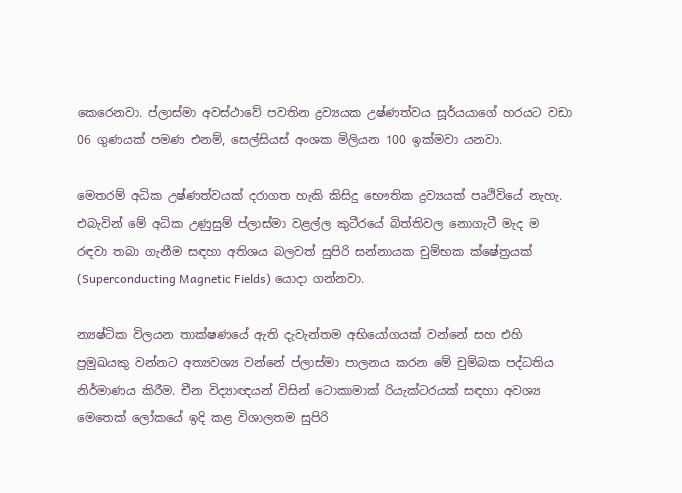කෙරෙනවා. ප්ලාස්මා අවස්ථාවේ පවතින ද්‍රව්‍යයක උෂ්ණත්වය සූර්යයාගේ හරයට වඩා 06 ගුණයක් පමණ එනම්, සෙල්සියස් අංශක මිලියන 100 ඉක්මවා යනවා.

මෙතරම් අධික උෂ්ණත්වයක් දරාගත හැකි කිසිදු භෞතික ද්‍රව්‍යයක් පෘථිවියේ නැහැ. එබැවින් මේ අධික උණුසුම් ප්ලාස්මා වළල්ල කුටීරයේ බිත්තිවල නොගැටී මැද ම රඳවා තබා ගැනීම සඳහා අතිශය බලවත් සුපිරි සන්නායක චුම්භක ක්ෂේත්‍රයක්  (Superconducting Magnetic Fields) යොදා ගන්නවා.

න්‍යෂ්ටික විලයන තාක්ෂණයේ ඇති දැවැන්තම අභියෝගයක් වන්නේ සහ එහි ප්‍රමුඛයකු වන්නට අත්‍යවශ්‍ය වන්නේ ප්ලාස්මා පාලනය කරන මේ චුම්බක පද්ධතිය නිර්මාණය කිරීම. චීන විද්‍යාඥයන් විසින් ටොකාමාක් රියැක්ටරයක් සඳහා අවශ්‍ය මෙතෙක් ලෝකයේ ඉදි කළ විශාලතම සුපිරි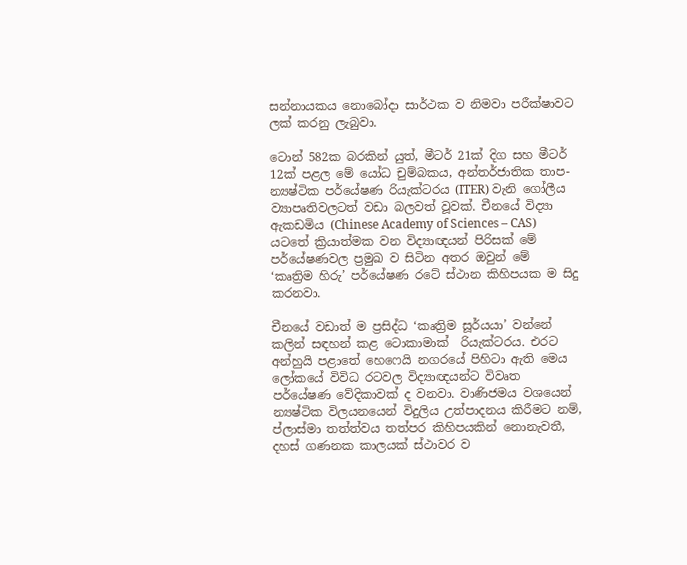සන්නායකය නොබෝදා සාර්ථක ව නිමවා පරීක්ෂාවට ලක් කරනු ලැබුවා.

ටොන් 582ක බරකින් යුත්, මීටර් 21ක් දිග සහ මීටර් 12ක් පළල මේ යෝධ චුම්බකය, අන්තර්ජාතික තාප-න්‍යෂ්ටික පර්යේෂණ රියැක්ටරය (ITER) වැනි ගෝලීය ව්‍යාපෘතිවලටත් වඩා බලවත් වූවක්. චීනයේ විද්‍යා ඇකඩමිය (Chinese Academy of Sciences – CAS) යටතේ ක්‍රියාත්මක වන විද්‍යාඥයන් පිරිසක් මේ පර්යේෂණවල ප්‍රමුඛ ව සිටින අතර ඔවුන් මේ  ‘කෘත්‍රිම හිරු’ පර්යේෂණ රටේ ස්ථාන කිහිපයක ම සිදු කරනවා.

චීනයේ වඩාත් ම ප්‍රසිද්ධ ‘කෘත්‍රිම සූර්යයා’ වන්නේ කලින් සඳහන් කළ ටොකාමාක්  රියැක්ටරය. එරට අන්හුයි පළාතේ හෙෆෙයි නගරයේ පිහිටා ඇති මෙය ලෝකයේ විවිධ රටවල විද්‍යාඥයන්ට විවෘත පර්යේෂණ වේදිකාවක් ද වනවා. වාණිජමය වශයෙන් න්‍යෂ්ටික විලයනයෙන් විදුලිය උත්පාදනය කිරීමට නම්, ප්ලාස්මා තත්ත්වය තත්පර කිහිපයකින් නොනැවතී, දහස් ගණනක කාලයක් ස්ථාවර ව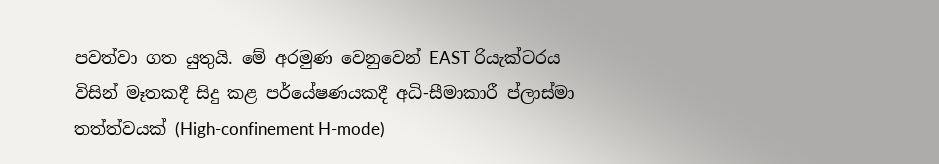පවත්වා ගත යුතුයි. මේ අරමුණ වෙනුවෙන් EAST රියැක්ටරය විසින් මෑතකදී සිදු කළ පර්යේෂණයකදී අධි-සීමාකාරී ප්ලාස්මා තත්ත්වයක් (High-confinement H-mode)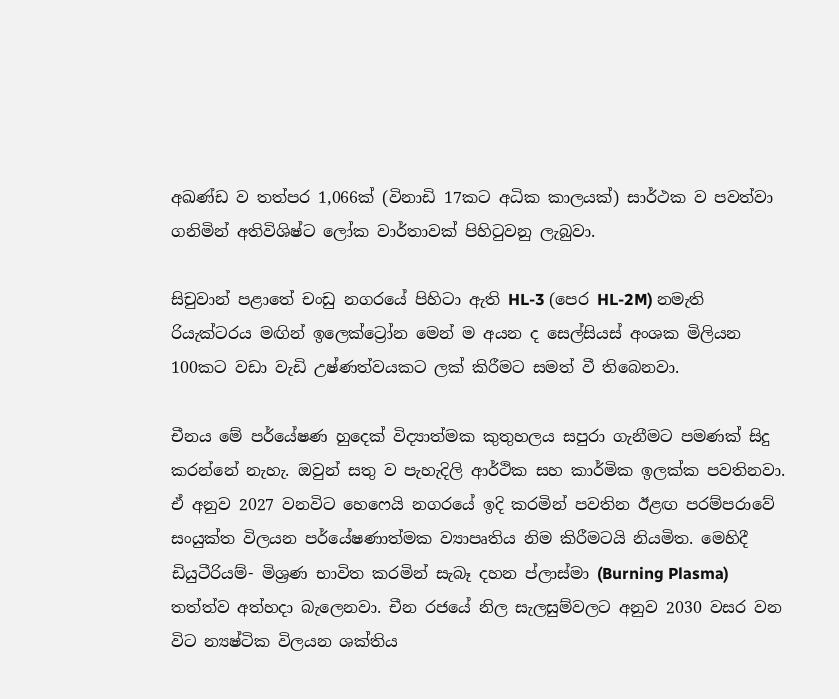අඛණ්ඩ ව තත්පර 1,066ක් (විනාඩි 17කට අධික කාලයක්) සාර්ථක ව පවත්වා ගනිමින් අතිවිශිෂ්ට ලෝක වාර්තාවක් පිහිටුවනු ලැබුවා.

සිචුවාන් පළාතේ චංඩු නගරයේ පිහිටා ඇති HL-3 (පෙර HL-2M) නමැති රියැක්ටරය මඟින් ඉලෙක්ට්‍රෝන මෙන් ම අයන ද සෙල්සියස් අංශක මිලියන 100කට වඩා වැඩි උෂ්ණත්වයකට ලක් කිරීමට සමත් වී තිබෙනවා.

චීනය මේ පර්යේෂණ හුදෙක් විද්‍යාත්මක කුතුහලය සපුරා ගැනීමට පමණක් සිදු කරන්නේ නැහැ. ඔවුන් සතු ව පැහැදිලි ආර්ථික සහ කාර්මික ඉලක්ක පවතිනවා. ඒ අනුව 2027 වනවිට හෙෆෙයි නගරයේ ඉදි කරමින් පවතින ඊළඟ පරම්පරාවේ සංයුක්ත විලයන පර්යේෂණාත්මක ව්‍යාපෘතිය නිම කිරීමටයි නියමිත. මෙහිදී ඩියුටීරියම්- මිශ්‍රණ භාවිත කරමින් සැබෑ දහන ප්ලාස්මා (Burning Plasma) තත්ත්ව අත්හදා බැලෙනවා. චීන රජයේ නිල සැලසුම්වලට අනුව 2030 වසර වන විට න්‍යෂ්ටික විලයන ශක්තිය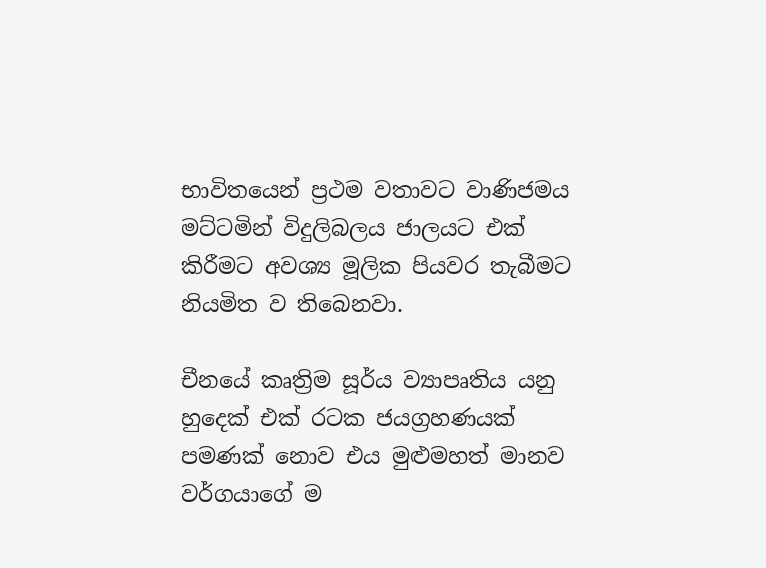භාවිතයෙන් ප්‍රථම වතාවට වාණිජමය මට්ටමින් විදුලිබලය ජාලයට එක් කිරීමට අවශ්‍ය මූලික පියවර තැබීමට නියමිත ව තිබෙනවා.

චීනයේ කෘත්‍රිම සූර්ය ව්‍යාපෘතිය යනු හුදෙක් එක් රටක ජයග්‍රහණයක් පමණක් නොව එය මුළුමහත් මානව වර්ගයාගේ ම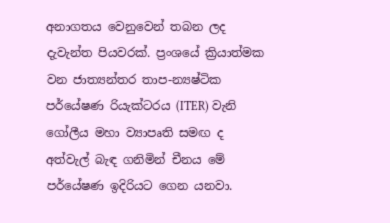අනාගතය වෙනුවෙන් තබන ලද දැවැන්ත පියවරක්. ප්‍රංශයේ ක්‍රියාත්මක වන ජාත්‍යන්තර තාප-න්‍යෂ්ටික පර්යේෂණ රියැක්ටරය (ITER) වැනි ගෝලීය මහා ව්‍යාපෘති සමඟ ද අත්වැල් බැඳ ගනිමින් චීනය මේ පර්යේෂණ ඉදිරියට ගෙන යනවා.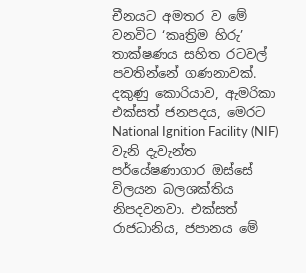චීනයට අමතර ව මේ වනවිට ‘කෘත්‍රිම හිරු’ තාක්ෂණය සහිත රටවල් පවතින්නේ ගණනාවක්. දකුණු කොරියාව, ඇමරිකා එක්සත් ජනපදය, මෙරට National Ignition Facility (NIF) වැනි දැවැන්ත පර්යේෂණාගාර ඔස්සේ විලයන බලශක්තිය නිපදවනවා. එක්සත් රාජධානිය, ජපානය මේ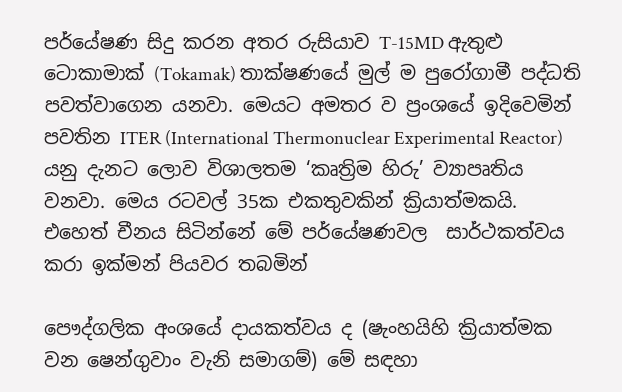පර්යේෂණ සිදු කරන අතර රුසියාව T-15MD ඇතුළු ටොකාමාක් (Tokamak) තාක්ෂණයේ මුල් ම පුරෝගාමී පද්ධති පවත්වාගෙන යනවා. මෙයට අමතර ව ප්‍රංශයේ ඉදිවෙමින් පවතින ITER (International Thermonuclear Experimental Reactor) යනු දැනට ලොව විශාලතම ‘කෘත්‍රිම හිරු’ ව්‍යාපෘතිය වනවා. මෙය රටවල් 35ක එකතුවකින් ක්‍රියාත්මකයි. එහෙත් චීනය සිටින්නේ මේ පර්‌යේෂණවල  සාර්ථකත්වය කරා ඉක්මන් පියවර තබමින්

පෞද්ගලික අංශයේ දායකත්වය ද (ෂැංහයිහි ක්‍රියාත්මක වන ෂෙන්ගුවාං වැනි සමාගම්) මේ සඳහා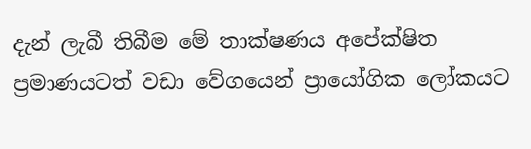දැන් ලැබී තිබීම මේ තාක්ෂණය අපේක්ෂිත ප්‍රමාණයටත් වඩා වේගයෙන් ප්‍රායෝගික ලෝකයට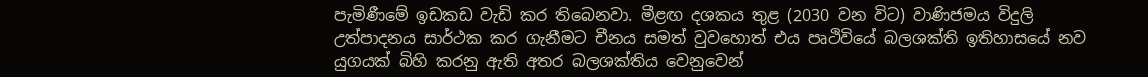පැමිණීමේ ඉඩකඩ වැඩි කර තිබෙනවා. මීළඟ දශකය තුළ (2030 වන විට) වාණිජමය විදුලි උත්පාදනය සාර්ථක කර ගැනීමට චීනය සමත් වුවහොත් එය පෘථිවියේ බලශක්ති ඉතිහාසයේ නව යුගයක් බිහි කරනු ඇති අතර බලශක්තිය වෙනුවෙන්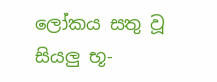ලෝකය සතු වූ සියලු භූ-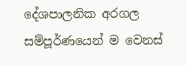දේශපාලනික අරගල සම්පූර්ණයෙන් ම වෙනස්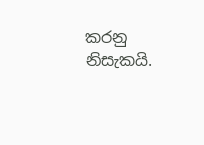කරනු නිසැකයි.